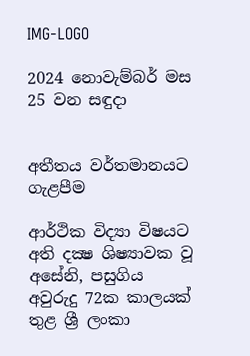IMG-LOGO

2024 නොවැම්බර් මස 25 වන සඳුදා


අතීතය වර්තමානයට ගැළපීම

ආර්ථික විද්‍යා විෂයට අති දක්‍ෂ ශිෂ්‍යාවක වූ අසේනි, පසුගිය අවුරුදු 72ක කාලයක් තුළ ශ්‍රී ලංකා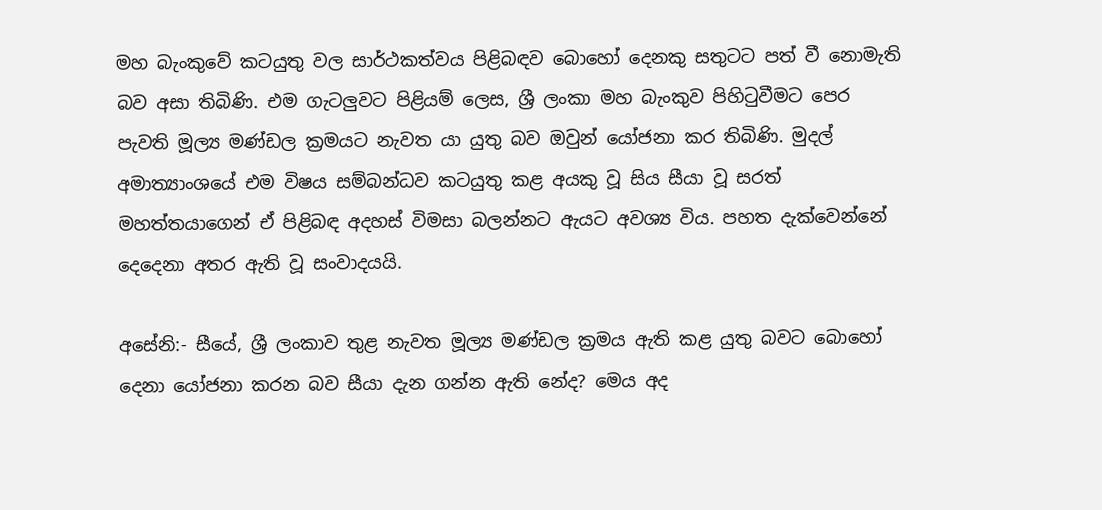මහ බැංකුවේ කටයුතු වල සාර්ථකත්වය පිළිබඳව බොහෝ දෙනකු සතුටට පත් වී නොමැති බව අසා තිබිණි. එම ගැටලුවට පිළියම් ලෙස, ශ්‍රී ලංකා මහ බැංකුව පිහිටුවීමට පෙර පැවති මූල්‍ය මණ්ඩල ක්‍රමයට නැවත යා යුතු බව ඔවුන් යෝජනා කර තිබිණි. මුදල් අමාත්‍යාංශයේ එම විෂය සම්බන්ධව කටයුතු කළ අයකු වූ සිය සීයා වූ සරත් මහත්තයාගෙන් ඒ පිළිබඳ අදහස් විමසා බලන්නට ඇයට අවශ්‍ය විය. පහත දැක්වෙන්නේ දෙදෙනා අතර ඇති වූ සංවාදයයි.

අසේනි:- සීයේ, ශ්‍රී ලංකාව තුළ නැවත මූල්‍ය මණ්ඩල ක්‍රමය ඇති කළ යුතු බවට බොහෝ දෙනා යෝජනා කරන බව සීයා දැන ගන්න ඇති නේද? මෙය අද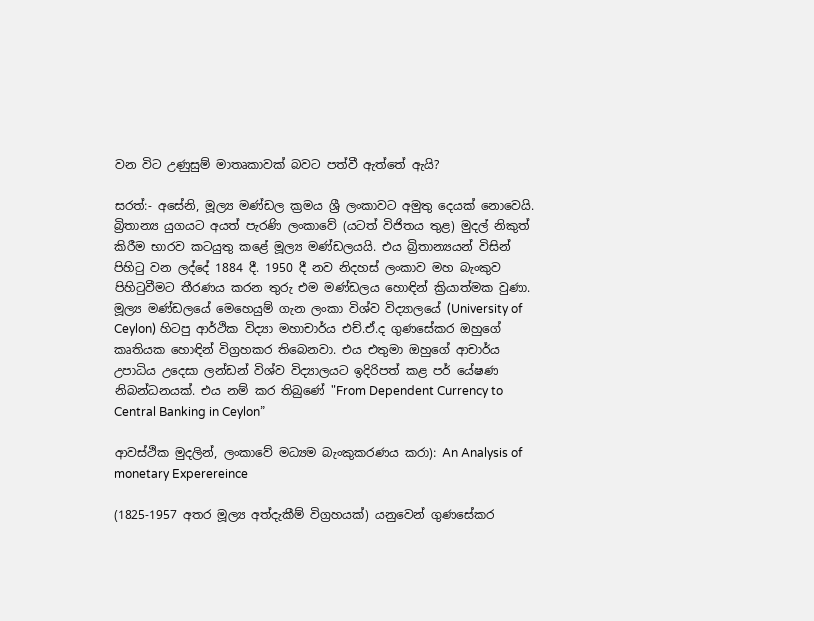වන විට උණුසුම් මාතෘකාවක් බවට පත්වී ඇත්තේ ඇයි?

සරත්:- අසේනි, මූල්‍ය මණ්ඩල ක්‍රමය ශ්‍රී ලංකාවට අමුතු දෙයක් නොවෙයි. බ්‍රිතාන්‍ය යුගයට අයත් පැරණි ලංකාවේ (යටත් විජිතය තුළ) මුදල් නිකුත් කිරීම භාරව කටයුතු කළේ මූල්‍ය මණ්ඩලයයි. එය බ්‍රිතාන්‍යයන් විසින් පිහිටු වන ලද්දේ 1884 දී. 1950 දී නව නිදහස් ලංකාව මහ බැංකුව පිහිටුවීමට තීරණය කරන තුරු එම මණ්ඩලය හොඳින් ක්‍රියාත්මක වුණා. මූල්‍ය මණ්ඩලයේ මෙහෙයුම් ගැන ලංකා විශ්ව විද්‍යාලයේ (University of Ceylon) හිටපු ආර්ථික විද්‍යා මහාචාර්ය එච්.ඒ.ද ගුණසේකර ඔහුගේ කෘතියක හොඳින් විග්‍රහකර තිබෙනවා. එය එතුමා ඔහුගේ ආචාර්ය උපාධිය උදෙසා ලන්ඩන් විශ්ව විද්‍යාලයට ඉදිරිපත් කළ පර් යේෂණ නිබන්ධනයක්. එය නම් කර තිබුණේ "From Dependent Currency to Central Banking in Ceylon”

ආවස්ථික මුදලින්, ලංකාවේ මධ්‍යම බැංකුකරණය කරා): An Analysis of monetary Experereince

(1825-1957 අතර මූල්‍ය අත්දැකීම් විග්‍රහයක්) යනුවෙන් ගුණසේකර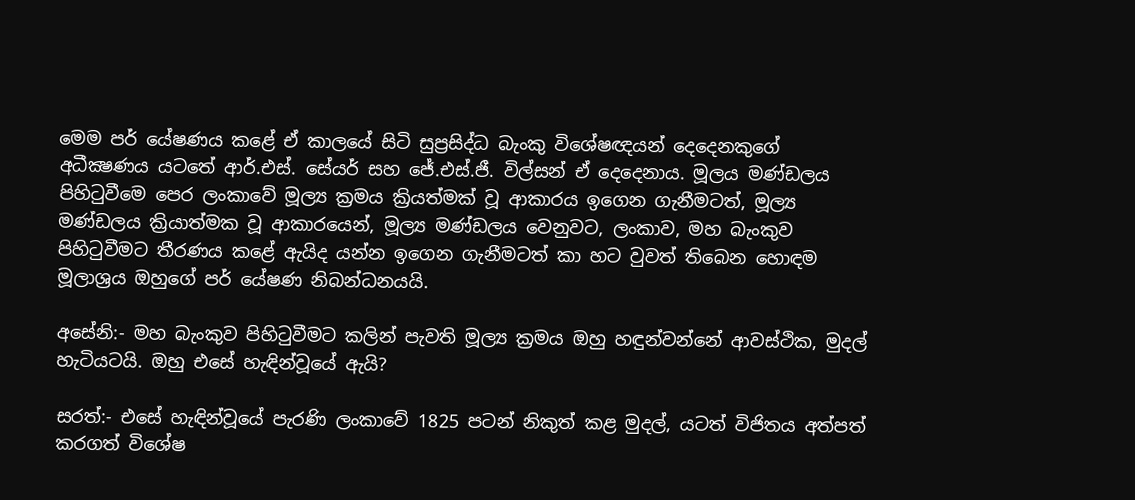මෙම පර් යේෂණය කළේ ඒ කාලයේ සිටි සුප්‍රසිද්ධ බැංකු විශේෂඥයන් දෙදෙනකුගේ අධීක්‍ෂණය යටතේ ආර්.එස්. සේයර් සහ ජේ.එස්.ජී. විල්සන් ඒ දෙදෙනාය. මූලය මණ්ඩලය පිහිටුවීමෙ පෙර ලංකාවේ මූල්‍ය ක්‍රමය ක්‍රියත්මක් වූ ආකාරය ඉගෙන ගැනීමටත්, මූල්‍ය මණ්ඩලය ක්‍රියාත්මක වූ ආකාරයෙන්, මූල්‍ය මණ්ඩලය වෙනුවට, ලංකාව, මහ බැංකුව පිහිටුවීමට තීරණය කළේ ඇයිද යන්න ඉගෙන ගැනීමටත් කා හට වුවත් තිබෙන හොඳම මූලාශ්‍රය ඔහුගේ පර් යේෂණ නිබන්ධනයයි.

අසේනි:- මහ බැංකුව පිහිටුවීමට කලින් පැවති මූල්‍ය ක්‍රමය ඔහු හඳුන්වන්නේ ආවස්ථික, මුදල් හැටියටයි. ඔහු එසේ හැඳින්වූයේ ඇයි?

සරත්:- එසේ හැඳින්වූයේ පැරණි ලංකාවේ 1825 පටන් නිකුත් කළ මුදල්, යටත් විජිතය අත්පත් කරගත් විශේෂ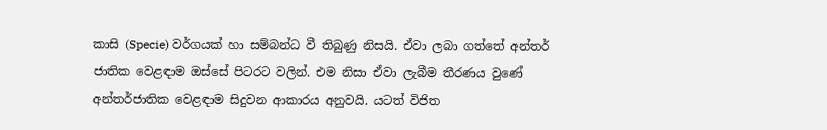කාසි (Specie) වර්ගයක් හා සම්බන්ධ වී තිබුණු නිසයි. ඒවා ලබා ගත්තේ අන්තර් ජාතික වෙළඳාම ඔස්සේ පිටරට වලින්. එම නිසා ඒවා ලැබීම තීරණය වුණේ අන්තර්ජාතික වෙළඳාම සිදුවන ආකාරය අනුවයි. යටත් විජිත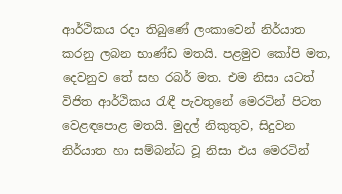ආර්ථිකය රදා තිබුණේ ලංකාවෙන් නිර්යාත කරනු ලබන භාණ්ඩ මතයි. පළමුව කෝපි මත, දෙවනුව තේ සහ රබර් මත. එම නිසා යටත් විජිත ආර්ථිකය රැඳී පැවතුනේ මෙරටින් පිටත වෙළඳපොළ මතයි. මුදල් නිකුතුව, සිදුවන නිර්යාත හා සම්බන්ධ වූ නිසා එය මෙරටින්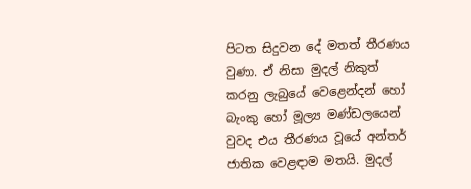පිටත සිදුවන දේ මතත් තීරණය වුණා. ඒ නිසා මුදල් නිකුත් කරනු ලැබුයේ වෙළෙන්දන් හෝ බැංකු හෝ මූල්‍ය මණ්ඩලයෙන් වුවද එය තීරණය වූයේ අන්තර් ජාතික වෙළඳාම මතයි. මුදල්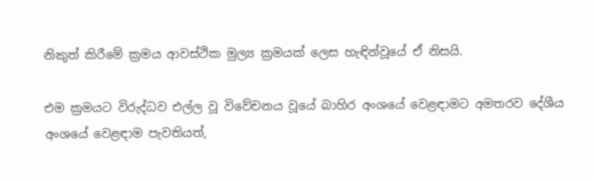නිකුත් කිරීමේ ක්‍රමය ආවස්ථික මුල්‍ය ක්‍රමයක් ලෙස හැඳින්වූයේ ඒ නිසයි.

එම ක්‍රමයට විරුද්ධව එල්ල වූ විවේචනය වූයේ බාහිර අංශයේ වෙළඳාමට අමතරව දේශීය අංශයේ වෙළඳාම පැවතියත්,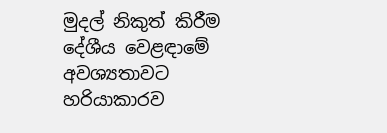මුදල් නිකුත් කිරීම දේශීය වෙළඳාමේ අවශ්‍යතාවට හරියාකාරව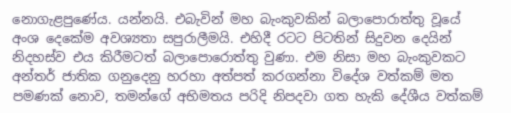නොගැළපුණේය. යන්නයි. එබැවින් මහ බැංකුවකින් බලාපොරාත්තු වූයේ අංශ දෙකේම අවශ්‍යතා සපුරාලීමයි. එහිදී රටට පිටතින් සිදුවන දෙයින් නිදහස්ව එය කිරීමටත් බලාපොරොත්තු වුණා. එම නිසා මහ බැංකුවකට අන්තර් ජාතික ගනුදෙනු හරහා අත්පත් කරගන්නා විදේශ වත්කම් මත පමණක් නොව, තමන්ගේ අභිමතය පරිදි නිපදවා ගත හැකි දේශීය වත්කම්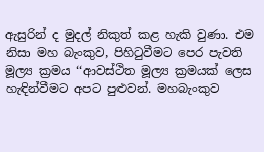ඇසුරින් ද මුදල් නිකුත් කළ හැකි වුණා. එම නිසා මහ බැංකුව, පිහිටුවීමට පෙර පැවති මූල්‍ය ක්‍රමය ‘‘ආවස්ථිත මූල්‍ය ක්‍රමයක් ලෙස හැඳින්වීමට අපට පුළුවන්. මහබැංකුව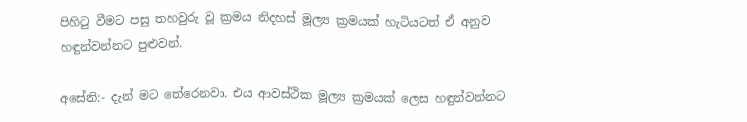පිහිටු වීමට පසු තහවුරු වූ ක්‍රමය නිදහස් මූල්‍ය ක්‍රමයක් හැටියටත් ඒ අනුව හඳුන්වන්නට පුළුවන්.

අසේනි:- දැන් මට තේරෙනවා. එය ආවස්ථික මූල්‍ය ක්‍රමයක් ලෙස හඳුන්වන්නට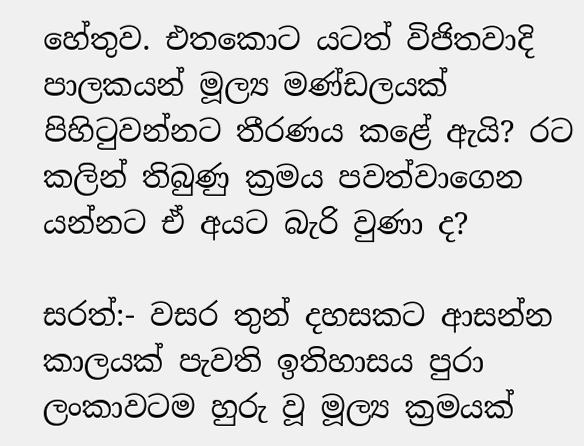හේතුව. එතකොට යටත් විජිතවාදි පාලකයන් මූල්‍ය මණ්ඩලයක් පිහිටුවන්නට තීරණය කළේ ඇයි? රට කලින් තිබුණු ක්‍රමය පවත්වාගෙන යන්නට ඒ අයට බැරි වුණා ද?

සරත්:- වසර තුන් දහසකට ආසන්න කාලයක් පැවති ඉතිහාසය පුරා ලංකාවටම හුරු වූ මූල්‍ය ක්‍රමයක්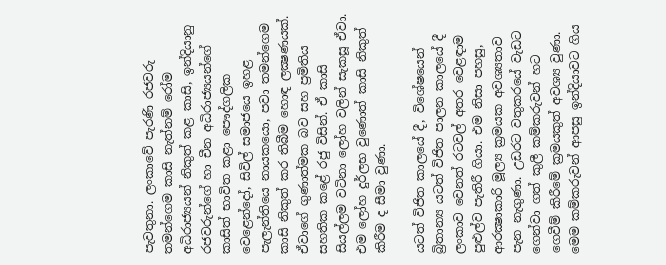පැවතුනා. ලංකාවේ පැරණි රජවරු තමන්ගෙම කාසි නැත්නම් රෝම අධිරාජ්‍යයන් නිකුත් කළ කාසි, ඉන්දියානු රජවරුන්ගේ හා චීන අධිරාජ්‍යයන්ගේ කාසිත් භාවිත කළා පෞද්ගලික වෙළෙන්දෝ, සිවිල් සමාජයෙ ඉහළ පැලැන්තියෙ නායකයො, පවා තමන්ගෙම කාසි නිකුත් කර තිබීම හොඳ ලක්‍ෂණයක්. ඒවාගේ ගුණාත්මක බව සහ ප්‍රමිතිය සහතික කළේ රජු විසින්. ඒ කාසි සියල්ලම වටිනා ලෝහ වලින් සැකසූ ඒවා. එම ලෝහ දුර්ලභ වුණොත් කාසි නිකුත් කිරීම ද සීමා වුණා.

යටත් විජිත කාලයේ දී, විශේෂයෙන් බ්‍රිතාන්‍ය යටත් විජිත පාලන කාලයේ දී ලංකාව වෙනත් රටවල් අතර වෙළඳාම පුළුල්ව පැතිරී ගියා. එම නිසා පහසු, ආරක්‍ෂාකාරි මූල්‍ය ක්‍රමයක අවශ්‍යතාව පැන නැගුණා. උඩරට වතුකරයේ වැඩට ගෙන්වා ගත් කුලී කම්කරුවන් හට ගෙවීම් කිරීමේ ක්‍රමයකුත් අවශ්‍ය වුණා. මෙම කම්කරුවන් ආපසු ඉන්දියාවට ගිය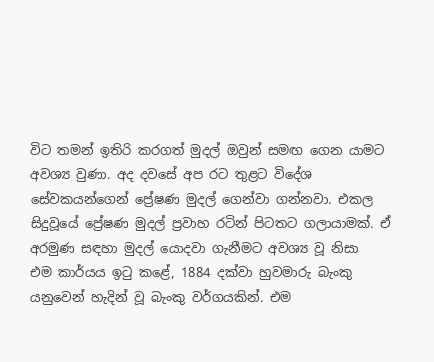විට තමන් ඉතිරි කරගත් මුදල් ඔවුන් සමඟ ගෙන යාමට අවශ්‍ය වුණා. අද දවසේ අප රට තුළට විදේශ සේවකයන්ගෙන් ප්‍රේෂණ මුදල් ගෙන්වා ගන්නවා. එකල සිදුවූයේ ප්‍රේෂණ මුදල් ප්‍රවාහ රටින් පිටතට ගලායාමක්. ඒ අරමුණ සඳහා මුදල් යොදවා ගැනීමට අවශ්‍ය වූ නිසා  එම කාර්යය ඉටු කළේ, 1884 දක්වා හුවමාරු බැංකු යනුවෙන් හැදින් වූ බැංකු වර්ගයකින්. එම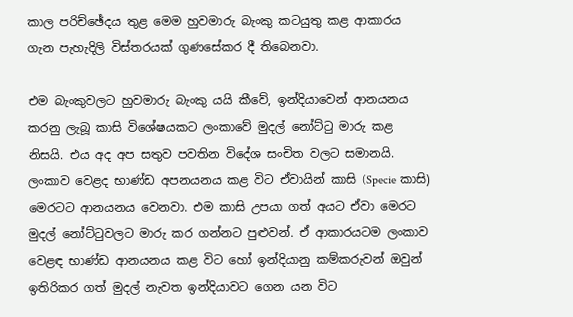කාල පරිච්ඡේදය තුළ මෙම හුවමාරු බැංකු කටයුතු කළ ආකාරය ගැන පැහැදිලි විස්තරයක් ගුණසේකර දී තිබෙනවා.

එම බැංකුවලට හුවමාරු බැංකු යයි කීවේ, ඉන්දියාවෙන් ආනයනය කරනු ලැබූ කාසි විශේෂයකට ලංකාවේ මුදල් නෝට්ටු මාරු කළ නිසයි. එය අද අප සතුව පවතින විදේශ සංචිත වලට සමානයි. ලංකාව වෙළද භාණ්ඩ අපනයනය කළ විට ඒවායින් කාසි (Specie කාසි) මෙරටට ආනයනය වෙනවා. එම කාසි උපයා ගත් අයට ඒවා මෙරට මුදල් නෝට්ටුවලට මාරු කර ගන්නට පුළුවන්. ඒ ආකාරයටම ලංකාව වෙළඳ භාණ්ඩ ආනයනය කළ විට හෝ ඉන්දියානු කම්කරුවන් ඔවුන් ඉතිරිකර ගත් මුදල් නැවත ඉන්දියාවට ගෙන යන විට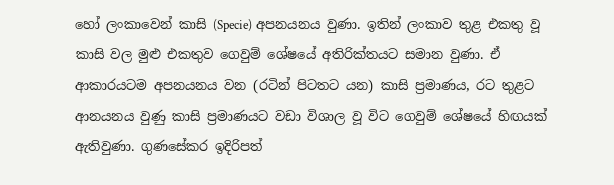හෝ ලංකාවෙන් කාසි (Specie) අපනයනය වුණා. ඉතින් ලංකාව තුළ එකතු වූ කාසි වල මුළු එකතුව ගෙවුම් ශේෂයේ අතිරික්තයට සමාන වුණා. ඒ ආකාරයටම අපනයනය වන (රටින් පිටතට යන) කාසි ප්‍රමාණය, රට තුළට ආනයනය වුණු කාසි ප්‍රමාණයට වඩා විශාල වූ විට ගෙවුම් ශේෂයේ හිඟයක් ඇතිවුණා. ගුණසේකර ඉදිරිපත්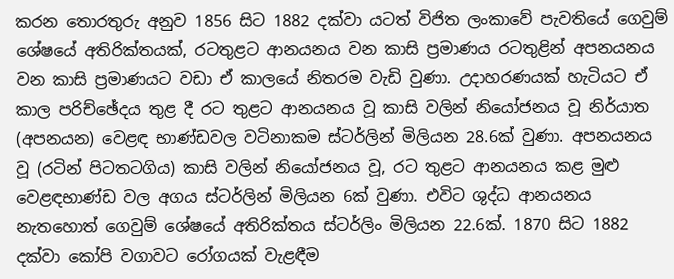කරන තොරතුරු අනුව 1856 සිට 1882 දක්වා යටත් විජිත ලංකාවේ පැවතියේ ගෙවුම් ශේෂයේ අතිරික්තයක්, රටතුළට ආනයනය වන කාසි ප්‍රමාණය රටතුළින් අපනයනය වන කාසි ප්‍රමාණයට වඩා ඒ කාලයේ නිතරම වැඩි වුණා. උදාහරණයක් හැටියට ඒ කාල පරිච්ඡේදය තුළ දී රට තුළට ආනයනය වූ කාසි වලින් නියෝජනය වූ නිර්යාත (අපනයන) වෙළඳ භාණ්ඩවල වටිනාකම ස්ටර්ලින් මිලියන 28.6ක් වුණා. අපනයනය වූ (රටින් පිටතටගිය) කාසි වලින් නියෝජනය වූ, රට තුළට ආනයනය කළ මුළු වෙළඳභාණ්ඩ වල අගය ස්ටර්ලින් මිලියන 6ක් වුණා. එවිට ශුද්ධ ආනයනය නැතහොත් ගෙවුම් ශේෂයේ අතිරික්තය ස්ටර්ලිං මිලියන 22.6ක්. 1870 සිට 1882 දක්වා කෝපි වගාවට රෝගයක් වැළඳීම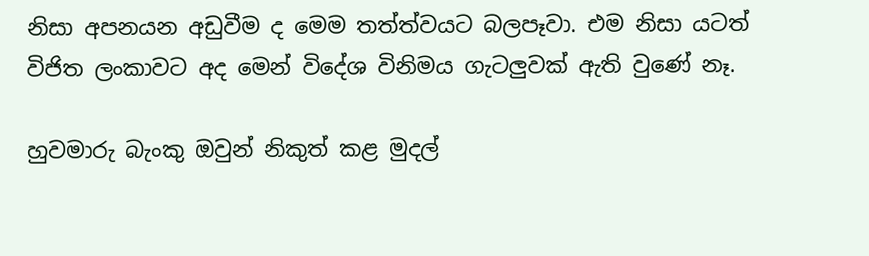නිසා අපනයන අඩුවීම ද මෙම තත්ත්වයට බලපෑවා. එම නිසා යටත් විජිත ලංකාවට අද මෙන් විදේශ විනිමය ගැටලුවක් ඇති වුණේ නෑ.

හුවමාරු බැංකු ඔවුන් නිකුත් කළ මුදල්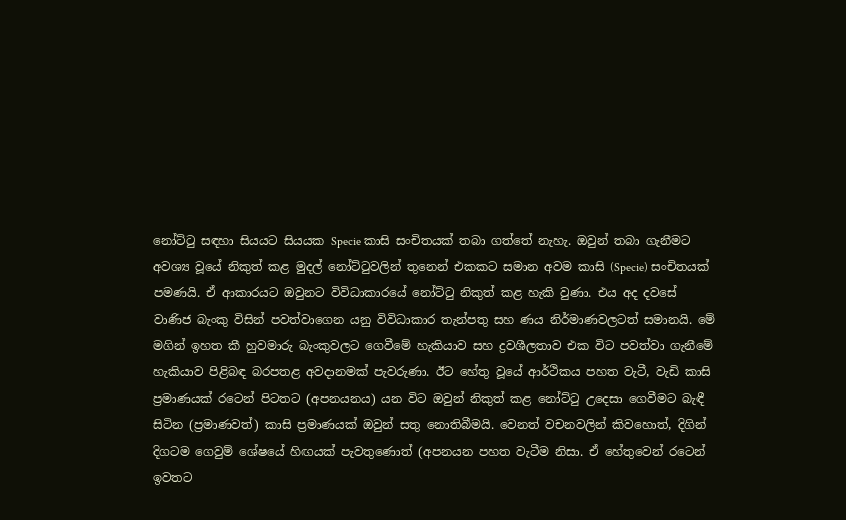නෝට්ටු සඳහා සියයට සියයක Specie කාසි සංචිතයක් තබා ගත්තේ නැහැ. ඔවුන් තබා ගැනීමට අවශ්‍ය වූයේ නිකුත් කළ මුදල් නෝට්ටුවලින් තුනෙන් එකකට සමාන අවම කාසි (Specie) සංචිතයක් පමණයි. ඒ ආකාරයට ඔවුනට විවිධාකාරයේ නෝට්ටු නිකුත් කළ හැකි වුණා. එය අද දවසේ වාණිජ බැංකු විසින් පවත්වාගෙන යනු විවිධාකාර තැන්පතු සහ ණය නිර්මාණවලටත් සමානයි. මේ මගින් ඉහත කී හුවමාරු බැංකුවලට ගෙවීමේ හැකියාව සහ ද්‍රවශීලතාව එක විට පවත්වා ගැනීමේ හැකියාව පිළිබඳ බරපතළ අවදානමක් පැවරුණා. ඊට හේතු වූයේ ආර්ථිකය පහත වැටී, වැඩි කාසි ප්‍රමාණයක් රටෙන් පිටතට (අපනයනය) යන විට ඔවුන් නිකුත් කළ නෝට්ටු උදෙසා ගෙවීමට බැඳී සිටින (ප්‍රමාණවත්) කාසි ප්‍රමාණයක් ඔවුන් සතු නොතිබීමයි. වෙනත් වචනවලින් කිවහොත්, දිගින් දිගටම ගෙවුම් ශේෂයේ හිඟයක් පැවතුණොත් (අපනයන පහත වැටීම නිසා. ඒ හේතුවෙන් රටෙන් ඉවතට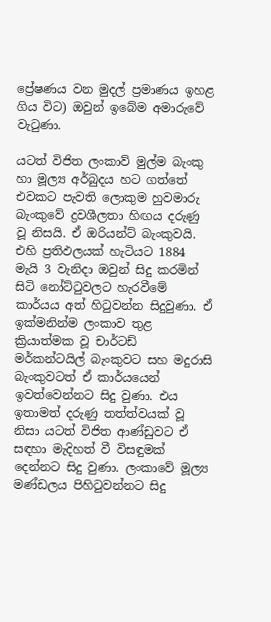ප්‍රේෂණය වන මුදල් ප්‍රමාණය ඉහළ ගිය විට) ඔවුන් ඉබේම අමාරුවේ වැටුණා.

යටත් විජිත ලංකාව් මුල්ම බැංකු හා මූල්‍ය අර්බුදය හට ගත්තේ එවකට පැවති ලොකුම හුවමාරු බැංකුවේ ද්‍රවශීලතා හිඟය දරුණු වූ නිසයි. ඒ ඔරියන්ට් බැංකුවයි. එහි ප්‍රතිඵලයක් හැටියට 1884 මැයි 3 වැනිදා ඔවුන් සිදු කරමින් සිටි නෝට්ටුවලට හැරවීමේ කාර්යය අත් හිටුවන්න සිදුවුණා. ඒ ඉක්මනින්ම ලංකාව තුළ ක්‍රියාත්මක වූ චාර්ටඩ් මර්කන්ටයිල් බැංකුවට සහ මදුරාසි බැංකුවටත් ඒ කාර්යයෙන් ඉවත්වෙන්නට සිදු වුණා. එය ඉතාමත් දරුණු තත්ත්වයක් වූ නිසා යටත් විජිත ආණ්ඩුවට ඒ සඳහා මැදිහත් වී විසඳුමක් දෙන්නට සිදු වුණා. ලංකාවේ මූල්‍ය මණ්ඩලය පිහිටුවන්නට සිදු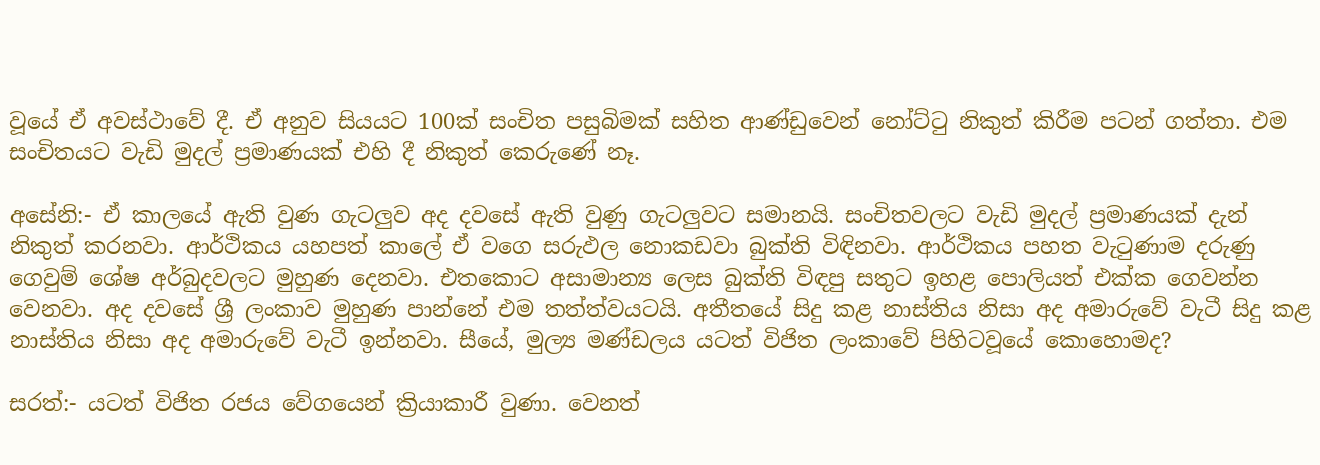වූයේ ඒ අවස්ථාවේ දී. ඒ අනුව සියයට 100ක් සංචිත පසුබිමක් සහිත ආණ්ඩුවෙන් නෝට්ටු නිකුත් කිරීම පටන් ගත්තා. එම සංචිතයට වැඩි මුදල් ප්‍රමාණයක් එහි දී නිකුත් කෙරුණේ නෑ.

අසේනි:- ඒ කාලයේ ඇති වුණ ගැටලුව අද දවසේ ඇති වුණු ගැටලුවට සමානයි. සංචිතවලට වැඩි මුදල් ප්‍රමාණයක් දැන් නිකුත් කරනවා. ආර්ථිකය යහපත් කාලේ ඒ වගෙ සරුඵල නොකඩවා බුක්ති විඳිනවා. ආර්ථිකය පහත වැටුණාම දරුණු ගෙවුම් ශේෂ අර්බුදවලට මුහුණ දෙනවා. එතකොට අසාමාන්‍ය ලෙස බුක්ති විඳපු සතුට ඉහළ පොලියත් එක්ක ගෙවන්න වෙනවා. අද දවසේ ශ්‍රී ලංකාව මුහුණ පාන්නේ එම තත්ත්වයටයි. අතීතයේ සිදු කළ නාස්තිය නිසා අද අමාරුවේ වැටී සිදු කළ නාස්තිය නිසා අද අමාරුවේ වැටී ඉන්නවා. සීයේ, මුල්‍ය මණ්ඩලය යටත් විජිත ලංකාවේ පිහිටවූයේ කොහොමද?

සරත්:- යටත් විජිත රජය වේගයෙන් ක්‍රියාකාරී වුණා. වෙනත්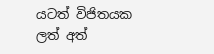යටත් විජිතයක ලත් අත්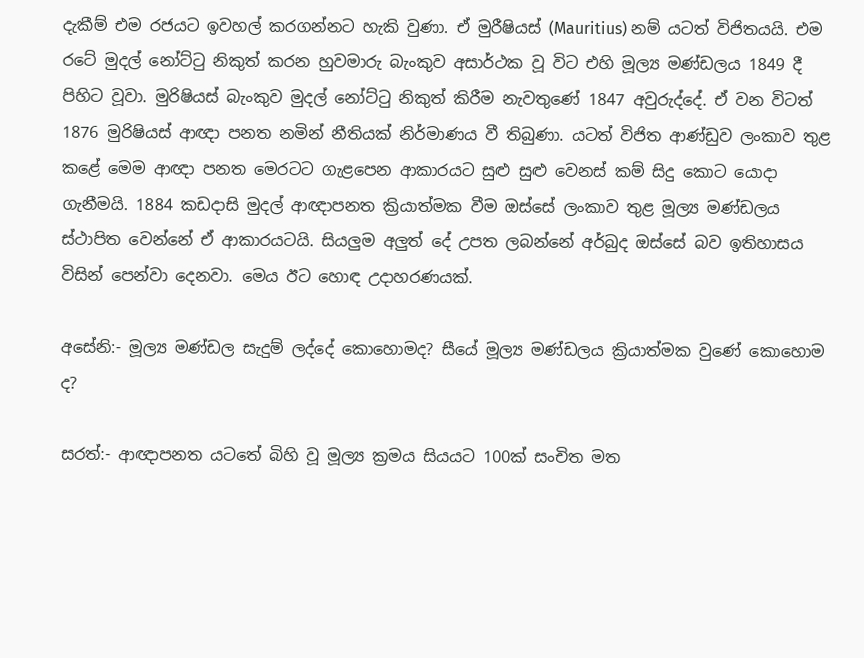දැකීම් එම රජයට ඉවහල් කරගන්නට හැකි වුණා. ඒ මුරීෂියස් (Mauritius) නම් යටත් විජිතයයි. එම රටේ මුදල් නෝට්ටු නිකුත් කරන හුවමාරු බැංකුව අසාර්ථක වූ විට එහි මූල්‍ය මණ්ඩලය 1849 දී පිහිට වූවා. මුරිෂියස් බැංකුව මුදල් නෝට්ටු නිකුත් කිරීම නැවතුණේ 1847 අවුරුද්දේ. ඒ වන විටත් 1876 මුරිෂියස් ආඥා පනත නමින් නීතියක් නිර්මාණය වී තිබුණා. යටත් විජිත ආණ්ඩුව ලංකාව තුළ කළේ මෙම ආඥා පනත මෙරටට ගැළපෙන ආකාරයට සුළු සුළු වෙනස් කම් සිදු කොට යොදා ගැනීමයි. 1884 කඩදාසි මුදල් ආඥ‌ාපනත ක්‍රියාත්මක වීම ඔස්සේ ලංකාව තුළ මූල්‍ය මණ්ඩලය ස්ථාපිත වෙන්නේ ඒ ආකාරයටයි. සියලුම අලුත් දේ උපත ලබන්නේ අර්බුද ඔස්සේ බව ඉතිහාසය විසින් පෙන්වා දෙනවා. මෙය ඊට හොඳ උදාහරණයක්.

අසේනි:- මූල්‍ය මණ්ඩල සැදුම් ලද්දේ කොහොමද? සීයේ මූල්‍ය මණ්ඩලය ක්‍රියාත්මක වුණේ කොහොම ද?

සරත්:- ආඥ‌ාපනත යටතේ බිහි වූ මූල්‍ය ක්‍රමය සියයට 100ක් සංචිත මත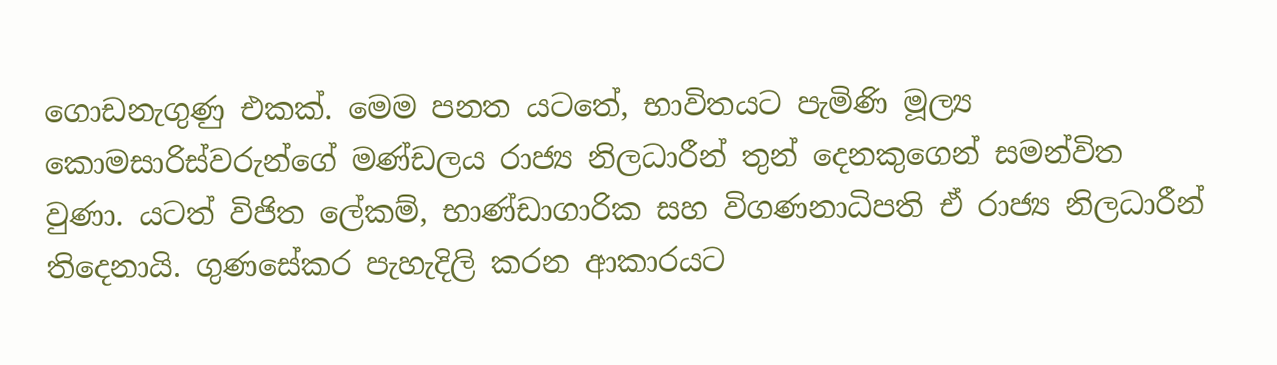ගොඩනැගුණු එකක්. මෙම පනත යටතේ, භාවිතයට පැමිණි මූල්‍ය කොමසාරිස්වරුන්ගේ මණ්ඩලය රාජ්‍ය නිලධාරීන් තුන් දෙනකුගෙන් සමන්විත වුණා. යටත් විජිත ලේකම්, භාණ්ඩාගාරික සහ විගණනාධිපති ඒ රාජ්‍ය නිලධාරීන් තිදෙනායි. ගුණසේකර පැහැදිලි කරන ආකාරයට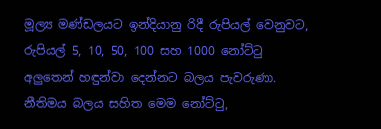මූල්‍ය මණ්ඩලයට ඉන්දියානු රිදී රුපියල් වෙනුවට, රුපියල් 5, 10, 50, 100 සහ 1000 නෝට්ටු අලුතෙන් හඳුන්වා දෙන්නට බලය පැවරුණා. නීතිමය බලය සහිත මෙම නෝට්ටු,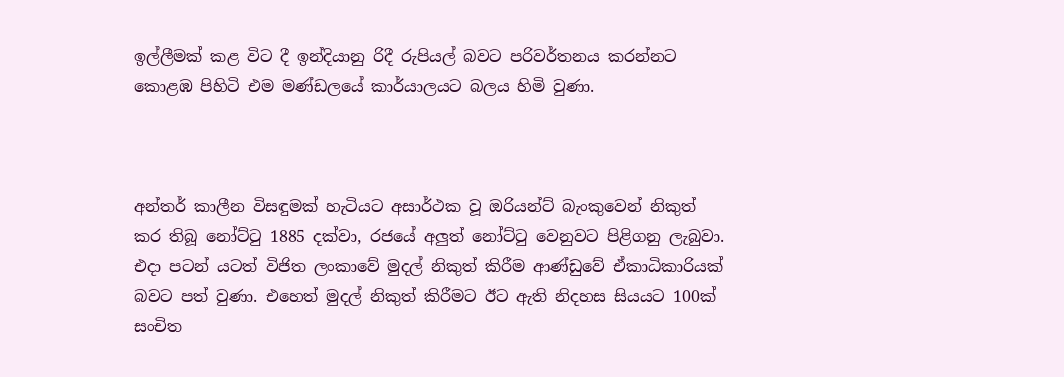ඉල්ලීමක් කළ විට දී ඉන්දියානු රිදී රුපියල් බවට පරිවර්තනය කරන්නට කොළඹ පිහිටි එම මණ්ඩලයේ කාර්යාලයට බලය හිමි වුණා.



අන්තර් කාලීන විසඳුමක් හැටියට අසාර්ථක වූ ඔරියන්ට් බැංකුවෙන් නිකුත් කර තිබූ නෝට්ටු 1885 දක්වා, රජයේ අලුත් නෝට්ටු වෙනුවට පිළිගනු ලැබුවා. එදා පටන් යටත් විජිත ලංකාවේ මුදල් නිකුත් කිරීම ආණ්ඩුවේ ඒකාධිකාරියක් බවට පත් වුණා. එහෙත් මුදල් නිකුත් කිරීමට ඊට ඇති නිදහස සියයට 100ක් සංචිත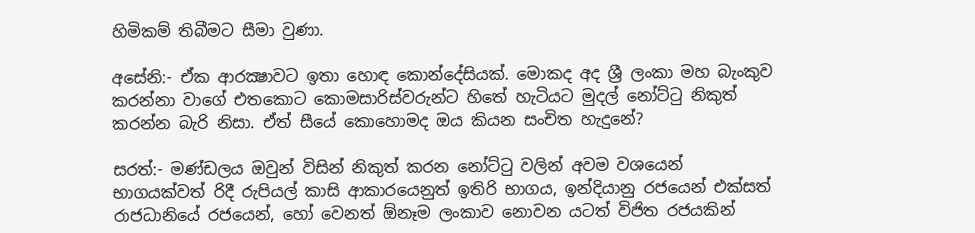හිමිකම් තිබීමට සීමා වුණා.

අසේනි:- ඒක ආරක්‍ෂාවට ඉතා හොඳ කොන්දේසියක්. මොකද අද ශ්‍රී ලංකා මහ බැංකුව කරන්නා වාගේ එතකොට කොමසාරිස්වරුන්ට හිතේ හැටියට මුදල් නෝට්ටු නිකුත් කරන්න බැරි නිසා. ඒත් සීයේ කොහොමද ඔය කියන සංචිත හැදුනේ?

සරත්:- මණ්ඩලය ඔවුන් විසින් නිකුත් කරන නෝට්ටු වලින් අවම වශයෙන් භාගයක්වත් රිදී රුපියල් කාසි ආකාරයෙනුත් ඉතිරි භාගය, ඉන්දියානු රජයෙන් එක්සත් රාජධානියේ රජයෙන්, හෝ වෙනත් ඕනෑම ලංකාව නොවන යටත් විජිත රජයකින්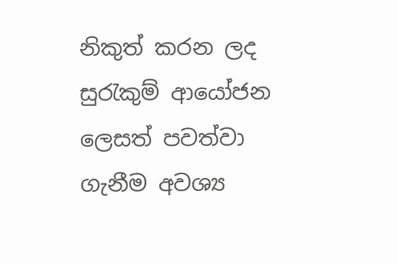නිකුත් කරන ලද සුරැකුම් ආයෝජන ලෙසත් පවත්වා ගැනීම අවශ්‍ය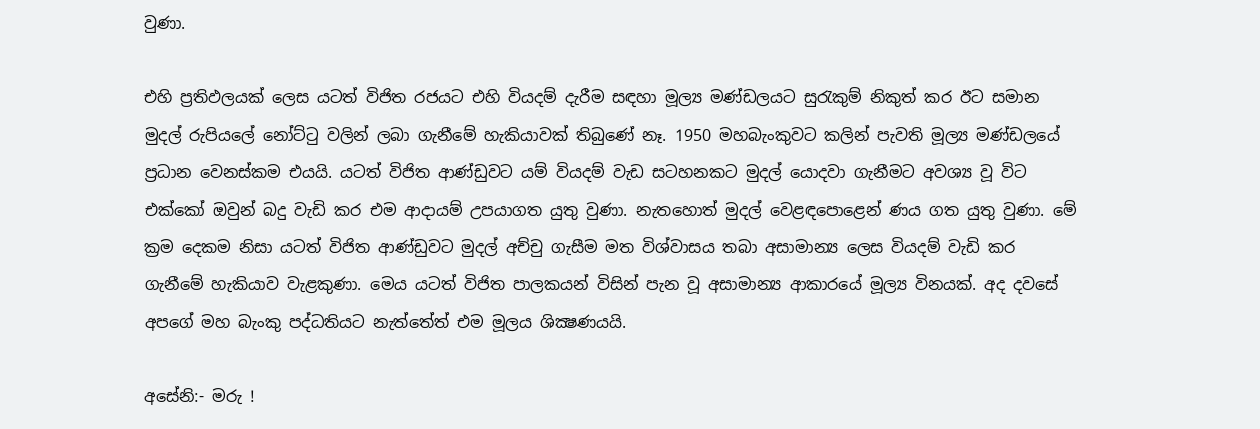වුණා.

එහි ප්‍රතිඵලයක් ලෙස යටත් විජිත රජයට එහි වියදම් දැරීම සඳහා මූල්‍ය මණ්ඩලයට සුරැකුම් නිකුත් කර ඊට සමාන මුදල් රුපියලේ නෝට්ටු වලින් ලබා ගැනීමේ හැකියාවක් තිබුණේ නෑ. 1950 මහබැංකුවට කලින් පැවති මූල්‍ය මණ්ඩලයේ ප්‍රධාන වෙනස්කම එයයි. යටත් විජිත ආණ්ඩුවට යම් වියදම් වැඩ සටහනකට මුදල් යොදවා ගැනීමට අවශ්‍ය වූ විට එක්කෝ ඔවුන් බදු වැඩි කර එම ආදායම් උපයාගත යුතු වුණා. නැතහොත් මුදල් වෙළඳපොළෙන් ණය ගත යුතු වුණා. මේ ක්‍රම දෙකම නිසා යටත් විජිත ආණ්ඩුවට මුදල් අච්චු ගැසීම මත විශ්වාසය තබා අසාමාන්‍ය ලෙස වියදම් වැඩි කර ගැනීමේ හැකියාව වැළකුණා. මෙය යටත් විජිත පාලකයන් විසින් පැන වූ අසාමාන්‍ය ආකාරයේ මූල්‍ය විනයක්. අද දවසේ අපගේ මහ බැංකු පද්ධතියට නැත්තේත් එම මූලය ශික්‍ෂණයයි.

අසේනි:- මරු !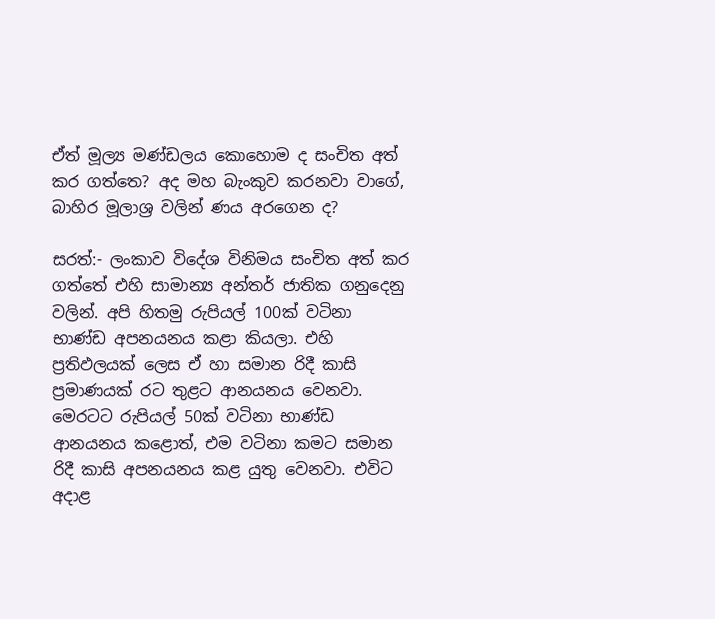ඒත් මූල්‍ය මණ්ඩලය කොහොම ද සංචිත අත් කර ගත්තෙ? අද මහ බැංකුව කරනවා වාගේ, බාහිර මූලාශ්‍ර වලින් ණය අරගෙන ද?

සරත්:- ලංකාව විදේශ විනිමය සංචිත අත් කර ගත්තේ එහි සාමාන්‍ය අන්තර් ජාතික ගනුදෙනු වලින්. අපි හිතමු රුපියල් 100ක් වටිනා භාණ්ඩ අපනයනය කළා කියලා. එහි ප්‍රතිඵලයක් ලෙස ඒ හා සමාන රිදී කාසි ප්‍රමාණයක් රට තුළට ආනයනය වෙනවා. මෙරටට රුපියල් 50ක් වටිනා භාණ්ඩ ආනයනය කළොත්, එම වටිනා කමට සමාන රිදී කාසි අපනයනය කළ යුතු වෙනවා. එවිට අදාළ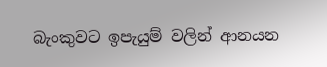බැංකුවට ඉපැයුම් වලින් ආනයන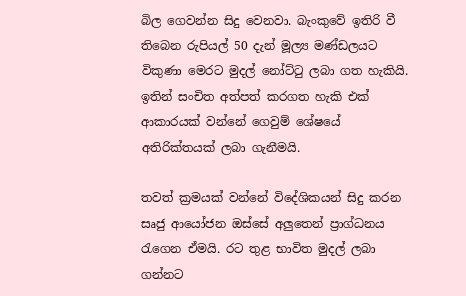බිල ගෙවන්න සිදු වෙනවා. බැංකුවේ ඉතිරි වී තිබෙන රුපියල් 50 දැන් මූල්‍ය මණ්ඩලයට විකුණා මෙරට මුදල් නෝට්ටු ලබා ගත හැකියි. ඉතින් සංචිත අත්පත් කරගත හැකි එක් ආකාරයක් වන්නේ ගෙවුම් ශේෂයේ අතිරික්තයක් ලබා ගැනීමයි.

තවත් ක්‍රමයක් වන්නේ විදේශිකයන් සිදු කරන සෘජු ආයෝජන ඔස්සේ අලුතෙන් ප්‍රාග්ධනය රැගෙන ඒමයි. රට තුළ භාවිත මුදල් ලබා ගන්නට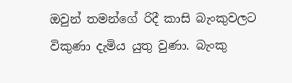ඔවුන් තමන්ගේ රිදී කාසි බැංකුවලට විකුණා දැමිය යුතු වුණා. බැංකු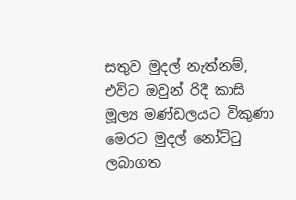සතුව මුදල් නැත්නම්, එවිට ඔවුන් රිදී කාසි මූල්‍ය මණ්ඩලයට විකුණා මෙරට මුදල් නෝට්ටු ලබාගත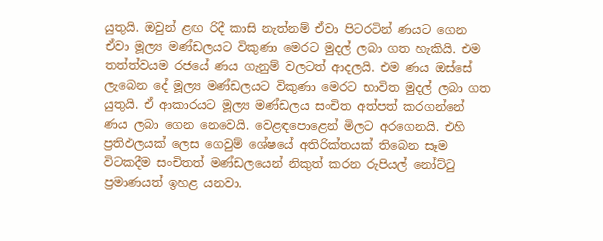යුතුයි. ඔවුන් ළඟ රිදී කාසි නැත්නම් ඒවා පිටරටින් ණයට ගෙන ඒවා මූල්‍ය මණ්ඩලයට විකුණා මෙරට මුදල් ලබා ගත හැකියි. එම තත්ත්වයම රජයේ ණය ගැනුම් වලටත් ආදලයි. එම ණය ඔස්සේ ලැබෙන දේ මූල්‍ය මණ්ඩලයට විකුණා මෙරට භාවිත මුදල් ලබා ගත යුතුයි. ඒ ආකාරයට මූල්‍ය මණ්ඩලය සංචිත අත්පත් කරගන්නේ ණය ලබා ගෙන නෙවෙයි. වෙළඳපොළෙන් මිලට අරගෙනයි. එහි ප්‍රතිඵලයක් ලෙස ගෙවුම් ශේෂයේ අතිරික්තයක් තිබෙන සෑම විටකදීම සංචිතත් මණ්ඩලයෙන් නිකුත් කරන රුපියල් නෝට්ටු ප්‍රමාණයත් ඉහළ යනවා.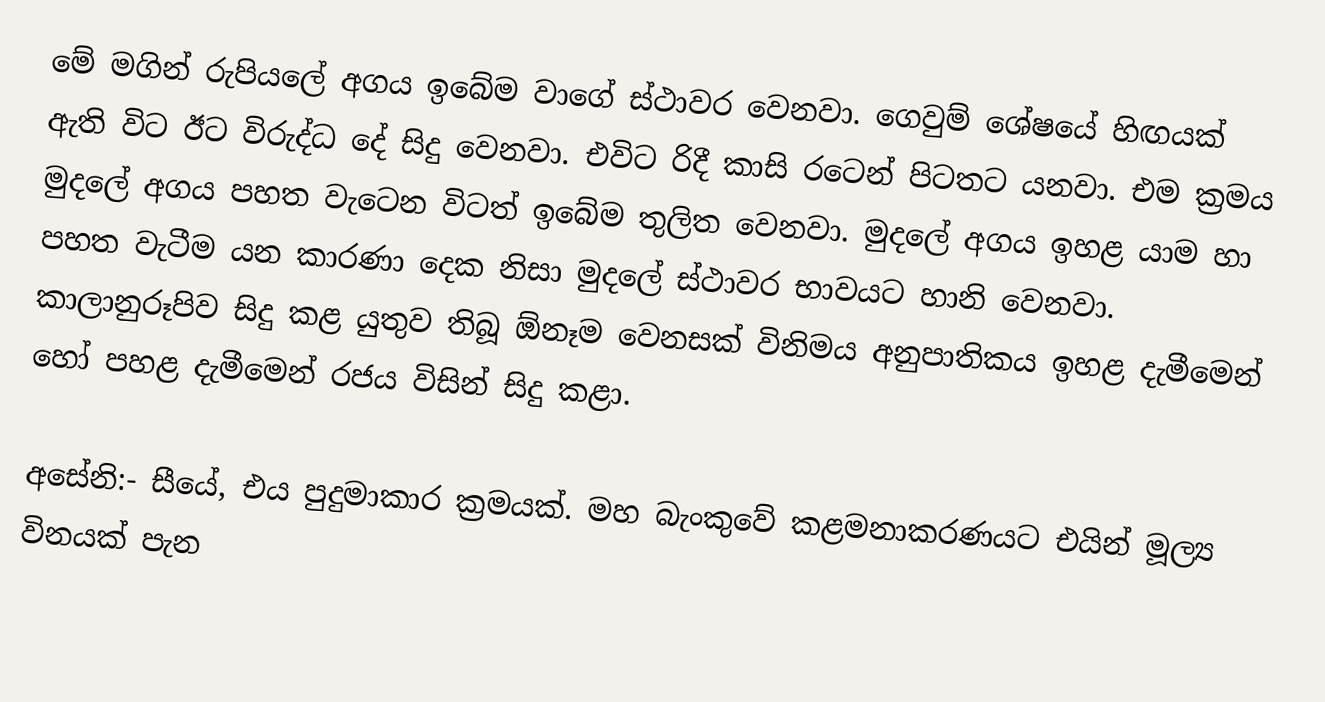මේ මගින් රුපියලේ අගය ඉබේම වාගේ ස්ථාවර වෙනවා. ගෙවුම් ශේෂයේ හිඟයක් ඇති විට ඊට විරුද්ධ දේ සිදු වෙනවා. එවිට රිදී කාසි රටෙන් පිටතට යනවා. එම ක්‍රමය මුදලේ අගය පහත වැටෙන විටත් ඉබේම තුලිත වෙනවා. මුදලේ අගය ඉහළ යාම හා පහත වැටීම යන කාරණා දෙක නිසා මුදලේ ස්ථාවර භාවයට හානි වෙනවා. කාලානුරූපිව සිදු කළ යුතුව තිබූ ඕනෑම වෙනසක් විනිමය අනුපාතිකය ඉහළ දැමීමෙන් හෝ පහළ දැමීමෙන් රජය විසින් සිදු කළා.

අසේනි:- සීයේ, එය පුදුමාකාර ක්‍රමයක්. මහ බැංකුවේ කළමනාකරණයට එයින් මූල්‍ය විනයක් පැන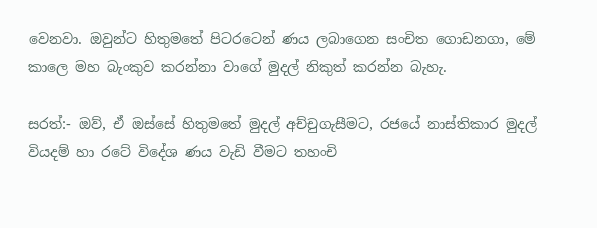වෙනවා. ඔවුන්ට හිතුමතේ පිටරටෙන් ණය ලබාගෙන සංචිත ගොඩනගා, මේ කාලෙ මහ බැංකුව කරන්නා වාගේ මුදල් නිකුත් කරන්න බැහැ.

සරත්:- ඔව්, ඒ ඔස්සේ හිතුමතේ මුදල් අච්චුගැසීමට, රජයේ නාස්තිකාර මුදල් වියදම් හා රටේ විදේශ ණය වැඩි වීමට තහංචි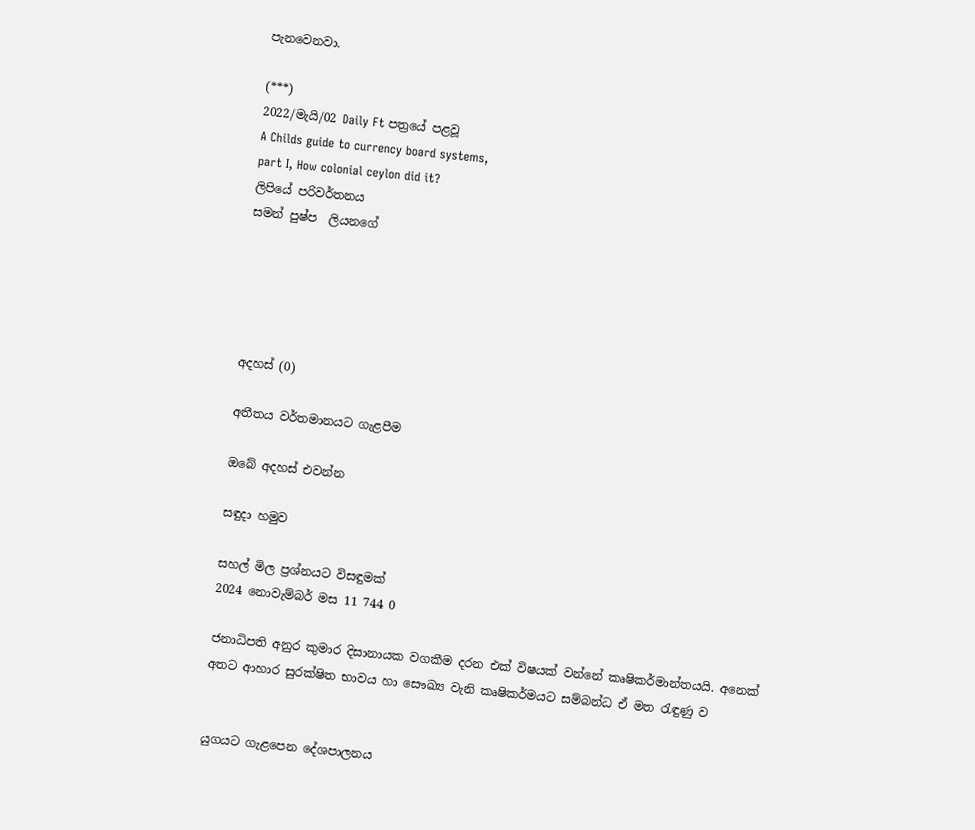පැනවෙනවා.

(***)
2022/මැයි/02 Daily Ft පත්‍රයේ පළවූ
A Childs guide to currency board systems,
part I, How colonial ceylon did it?
ලිපියේ පරිවර්තනය
සමන් පුෂ්ප  ලියනගේ





අදහස් (0)

අතීතය වර්තමානයට ගැළපීම

ඔබේ අදහස් එවන්න

සඳුදා හමුව

සහල් මිල ප්‍රශ්නයට විසඳුමක්
2024 නොවැම්බර් මස 11 744 0

ජනාධිපති අනුර කුමාර දිසානායක වගකීම දරන එක් විෂයක් වන්නේ කෘෂිකර්මාන්තයයි. අනෙක් අතට ආහාර සුරක්ෂිත භාවය හා සෞඛ්‍ය වැනි කෘෂිකර්මයට සම්බන්ධ ඒ මත රැඳුණු ව


යුගයට ගැළපෙන දේශපාලනය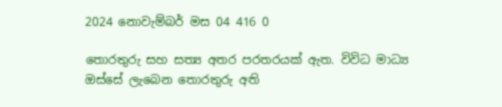2024 නොවැම්බර් මස 04 416 0

තොරතුරු සහ සත්‍ය අතර පරතරයක් ඇත. විවිධ මාධ්‍ය ඔස්සේ ලැබෙන තොරතුරු අති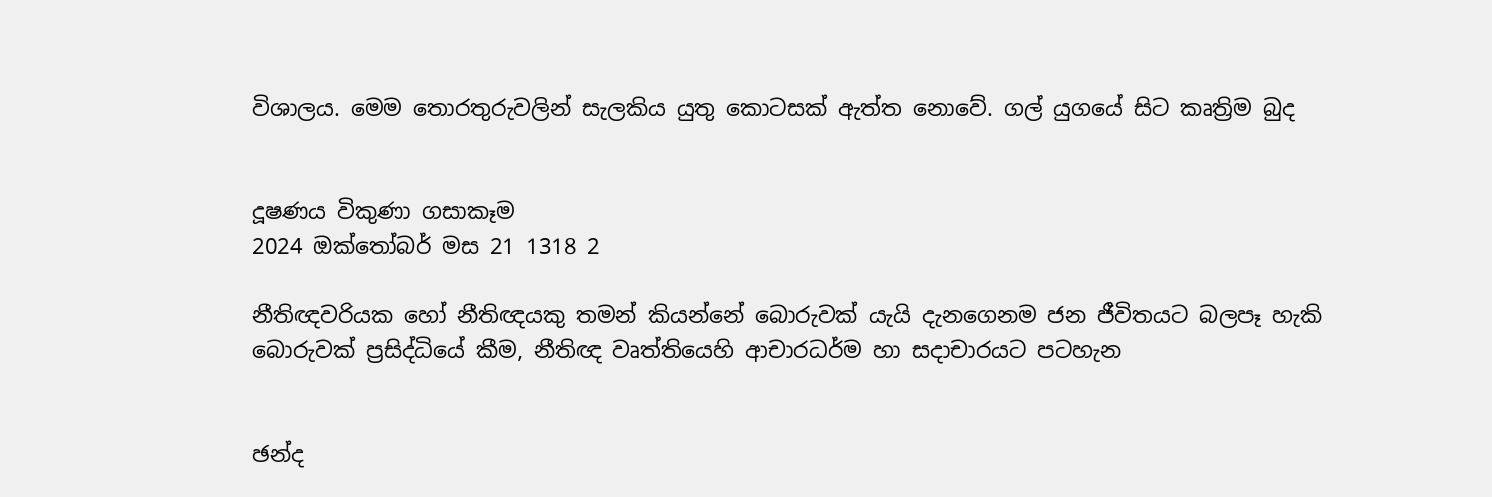විශාලය. මෙම තොරතුරුවලින් සැලකිය යුතු කොටසක් ඇත්ත නොවේ. ගල් යුගයේ සිට කෘත්‍රිම බුද


දූෂණය විකුණා ගසාකෑම
2024 ඔක්තෝබර් මස 21 1318 2

නීතිඥවරියක හෝ නීතිඥයකු තමන් කියන්නේ බොරුවක් යැයි දැනගෙනම ජන ජීවිතයට බලපෑ හැකි බොරුවක් ප්‍රසිද්ධියේ කීම, නීතිඥ වෘත්තියෙහි ආචාරධර්ම හා සදාචාරයට පටහැන


ඡන්ද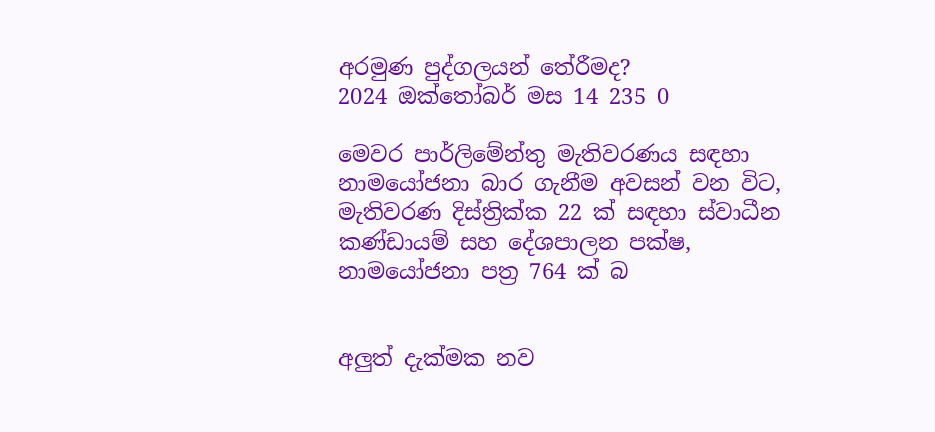අරමුණ පුද්ගලයන් තේරීමද?
2024 ඔක්තෝබර් මස 14 235 0

මෙවර පාර්ලිමේන්තු මැතිවරණය සඳහා නාමයෝජනා බාර ගැනීම අවසන් වන විට, මැතිවරණ දිස්ත්‍රික්ක 22 ක් සඳහා ස්වාධීන කණ්ඩායම් සහ දේශපාලන පක්ෂ, නාමයෝජනා පත්‍ර 764 ක් බ


අලුත් දැක්මක නව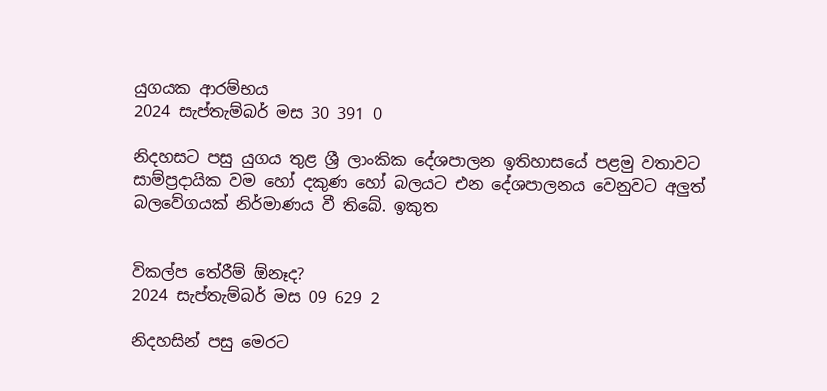යුගයක ආරම්භය
2024 සැප්තැම්බර් මස 30 391 0

නිදහසට පසු යුගය තුළ ශ්‍රී ලාංකික දේශපාලන ඉතිහාසයේ පළමු වතාවට සාම්ප්‍රදායික වම හෝ දකුණ හෝ බලයට එන දේශපාලනය වෙනුවට අලුත් බලවේගයක් නිර්මාණය වී තිබේ. ඉකුත


විකල්ප තේරීම් ඕනෑද?
2024 සැප්තැම්බර් මස 09 629 2

නිදහසින් පසු මෙරට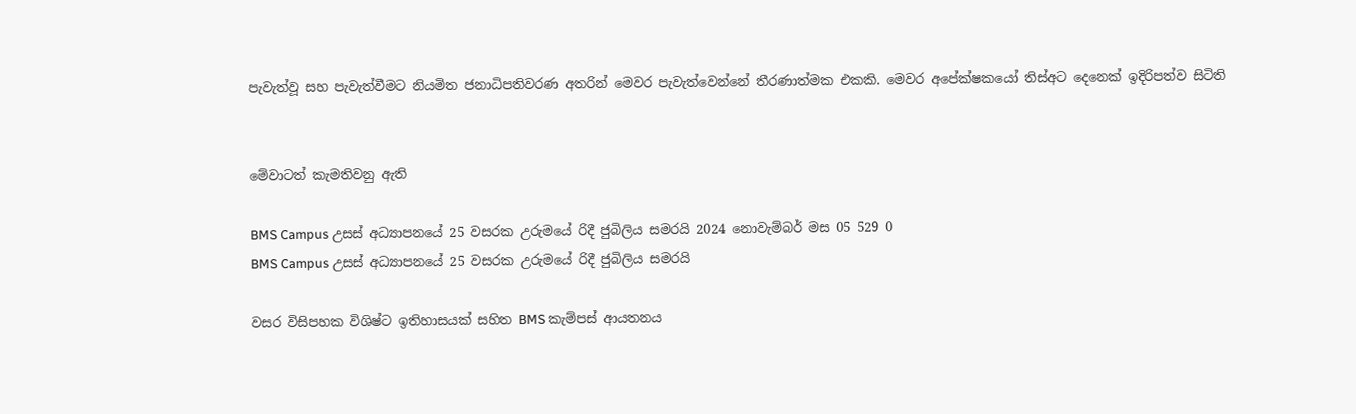පැවැත්වූ සහ පැවැත්වීමට නියමිත ජනාධිපතිවරණ අතරින් මෙවර පැවැත්වෙන්නේ තීරණාත්මක එකකි. මෙවර අපේක්ෂකයෝ තිස්අට දෙනෙක් ඉදිරිපත්ව සිටිති


මේවාටත් කැමතිවනු ඇති

BMS Campus උසස් අධ්‍යාපනයේ 25 වසරක උරුමයේ රිදී ජුබිලිය සමරයි 2024 නොවැම්බර් මස 05 529 0
BMS Campus උසස් අධ්‍යාපනයේ 25 වසරක උරුමයේ රිදී ජුබිලිය සමරයි

වසර විසිපහක විශිෂ්ට ඉතිහාසයක් සහිත BMS කැම්පස් ආයතනය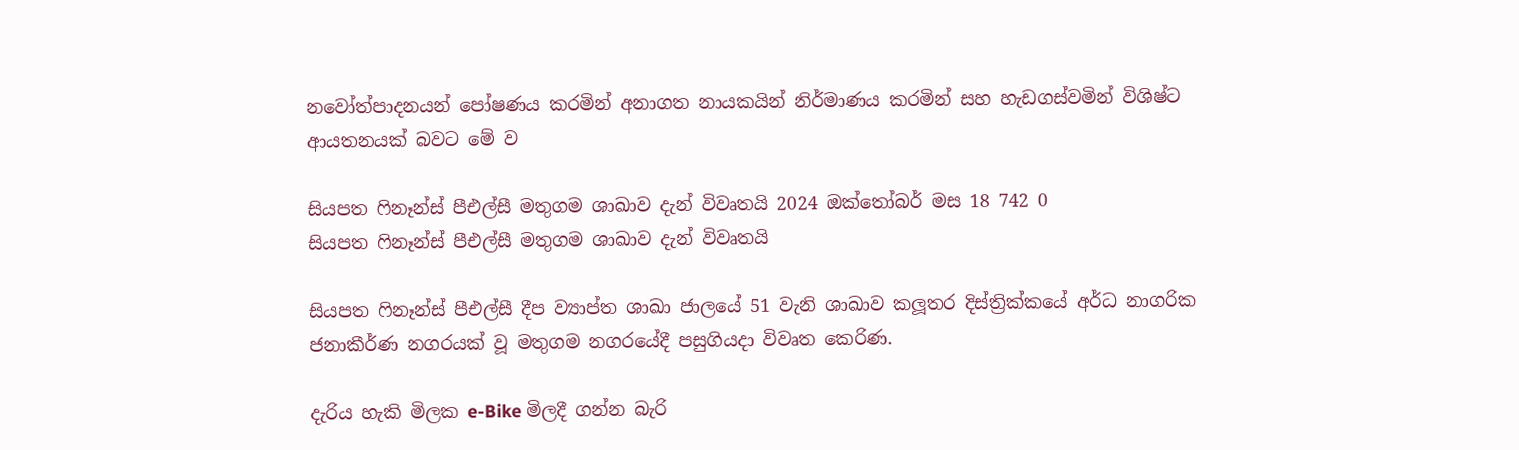නවෝත්පාදනයන් පෝෂණය කරමින් අනාගත නායකයින් නිර්මාණය කරමින් සහ හැඩගස්වමින් විශිෂ්ට ආයතනයක් බවට මේ ව

සියපත ෆිනෑන්ස් පීඑල්සී මතුගම ශාඛාව දැන් විවෘතයි 2024 ඔක්තෝබර් මස 18 742 0
සියපත ෆිනෑන්ස් පීඑල්සී මතුගම ශාඛාව දැන් විවෘතයි

සියපත ෆිනෑන්ස් පීඑල්සී දීප ව්‍යාප්ත ශාඛා ජාලයේ 51 වැනි ශාඛාව කලූතර දිස්ත්‍රික්කයේ අර්ධ නාගරික ජනාකීර්ණ නගරයක් වූ මතුගම නගරයේදී පසුගියදා විවෘත කෙරිණ.

දැරිය හැකි මිලක e-Bike මිලදී ගන්න බැරි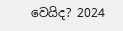වෙයිද? 2024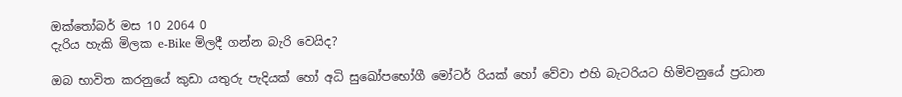ඔක්තෝබර් මස 10 2064 0
දැරිය හැකි මිලක e-Bike මිලදී ගන්න බැරි වෙයිද?

ඔබ භාවිත කරනුයේ කුඩා යතුරු පැදියක් හෝ අධි සුඛෝපභෝගී මෝටර් රියක් හෝ වේවා එහි බැටරියට හිමිවනුයේ ප්‍රධාන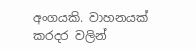අංගයකි. වාහනයක් කරදර වලින්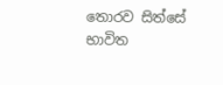තොරව සිත්සේ භාවිත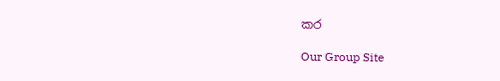කර

Our Group Site